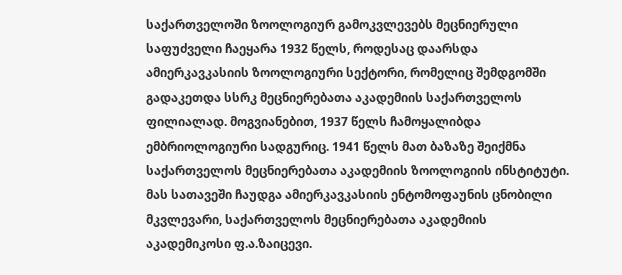საქართველოში ზოოლოგიურ გამოკვლევებს მეცნიერული საფუძველი ჩაეყარა 1932 წელს, როდესაც დაარსდა ამიერკავკასიის ზოოლოგიური სექტორი, რომელიც შემდგომში გადაკეთდა სსრკ მეცნიერებათა აკადემიის საქართველოს ფილიალად. მოგვიანებით, 1937 წელს ჩამოყალიბდა ემბრიოლოგიური სადგურიც. 1941 წელს მათ ბაზაზე შეიქმნა საქართველოს მეცნიერებათა აკადემიის ზოოლოგიის ინსტიტუტი. მას სათავეში ჩაუდგა ამიერკავკასიის ენტომოფაუნის ცნობილი მკვლევარი, საქართველოს მეცნიერებათა აკადემიის აკადემიკოსი ფ.ა.ზაიცევი.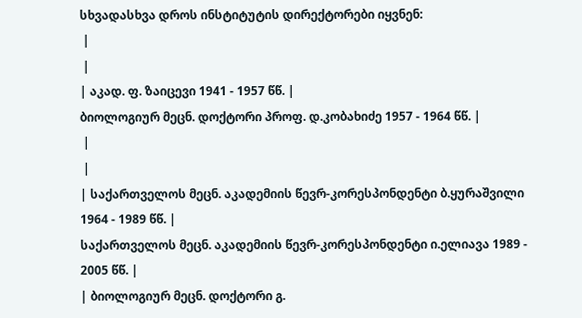სხვადასხვა დროს ინსტიტუტის დირექტორები იყვნენ:
 |
 |
| აკად. ფ. ზაიცევი 1941 - 1957 წწ. |
ბიოლოგიურ მეცნ. დოქტორი პროფ. დ.კობახიძე 1957 - 1964 წწ. |
 |
 |
| საქართველოს მეცნ. აკადემიის წევრ-კორესპონდენტი ბ.ყურაშვილი 1964 - 1989 წწ. |
საქართველოს მეცნ. აკადემიის წევრ-კორესპონდენტი ი.ელიავა 1989 - 2005 წწ. |
| ბიოლოგიურ მეცნ. დოქტორი გ.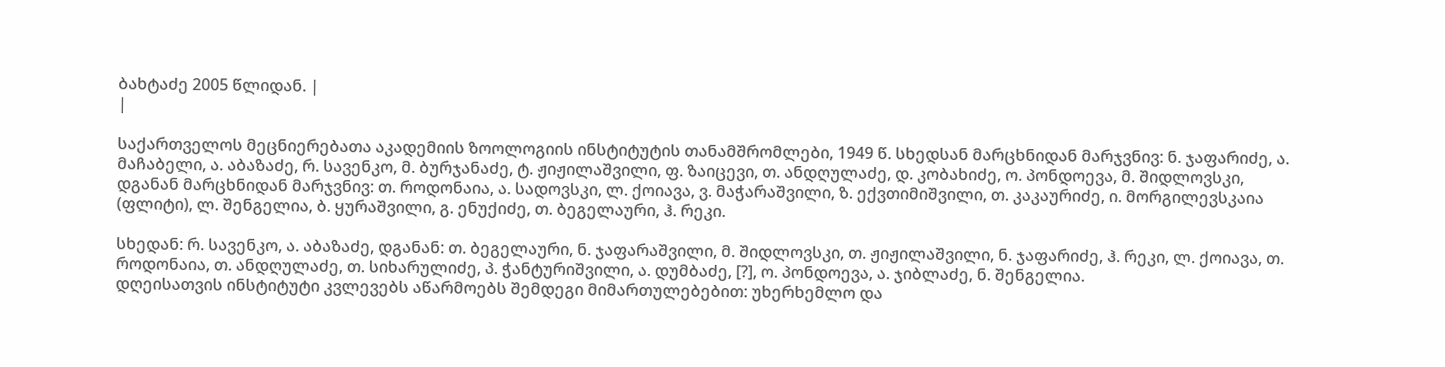ბახტაძე 2005 წლიდან. |
|

საქართველოს მეცნიერებათა აკადემიის ზოოლოგიის ინსტიტუტის თანამშრომლები, 1949 წ. სხედსან მარცხნიდან მარჯვნივ: ნ. ჯაფარიძე, ა. მაჩაბელი, ა. აბაზაძე, რ. სავენკო, მ. ბურჯანაძე, ტ. ჟიჟილაშვილი, ფ. ზაიცევი, თ. ანდღულაძე, დ. კობახიძე, ო. პონდოევა, მ. შიდლოვსკი, დგანან მარცხნიდან მარჯვნივ: თ. როდონაია, ა. სადოვსკი, ლ. ქოიავა, ვ. მაჭარაშვილი, ზ. ექვთიმიშვილი, თ. კაკაურიძე, ი. მორგილევსკაია (ფლიტი), ლ. შენგელია, ბ. ყურაშვილი, გ. ენუქიძე, თ. ბეგელაური, ჰ. რეკი.

სხედან: რ. სავენკო, ა. აბაზაძე, დგანან: თ. ბეგელაური, ნ. ჯაფარაშვილი, მ. შიდლოვსკი, თ. ჟიჟილაშვილი, ნ. ჯაფარიძე, ჰ. რეკი, ლ. ქოიავა, თ. როდონაია, თ. ანდღულაძე, თ. სიხარულიძე, პ. ჭანტურიშვილი, ა. დუმბაძე, [?], ო. პონდოევა, ა. ჯიბლაძე, ნ. შენგელია.
დღეისათვის ინსტიტუტი კვლევებს აწარმოებს შემდეგი მიმართულებებით: უხერხემლო და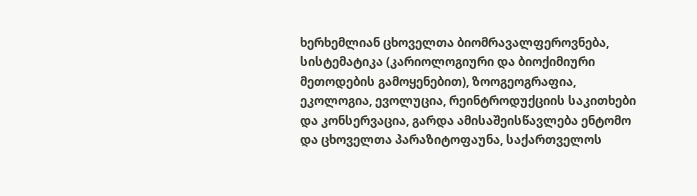ხერხემლიან ცხოველთა ბიომრავალფეროვნება, სისტემატიკა (კარიოლოგიური და ბიოქიმიური მეთოდების გამოყენებით), ზოოგეოგრაფია, ეკოლოგია, ევოლუცია, რეინტროდუქციის საკითხები და კონსერვაცია, გარდა ამისაშეისწავლება ენტომო და ცხოველთა პარაზიტოფაუნა, საქართველოს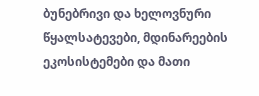ბუნებრივი და ხელოვნური წყალსატევები, მდინარეების ეკოსისტემები და მათი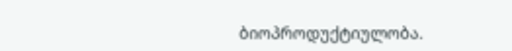ბიოპროდუქტიულობა.